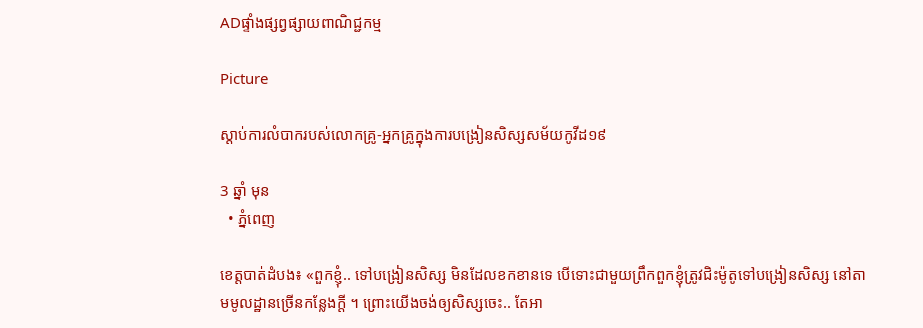ADផ្ទាំងផ្សព្វផ្សាយពាណិជ្ជកម្ម

Picture

ស្ដាប់ការលំបាករបស់លោកគ្រូ-អ្នកគ្រូក្នុងការបង្រៀនសិស្សសម័យកូវីដ១៩

3 ឆ្នាំ មុន
  • ភ្នំពេញ

ខេត្តបាត់ដំបង៖ «ពួកខ្ញុំ.. ទៅបង្រៀនសិស្ស មិនដែលខកខានទេ បើទោះជាមួយព្រឹកពួកខ្ញុំត្រូវជិះម៉ូតូទៅបង្រៀនសិស្ស នៅតាមមូលដ្ឋានច្រើនកន្លែងក្ដី ។ ព្រោះយើងចង់ឲ្យសិស្សចេះ.. តែអា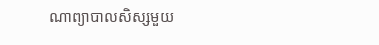ណាព្យាបាលសិស្សមួយ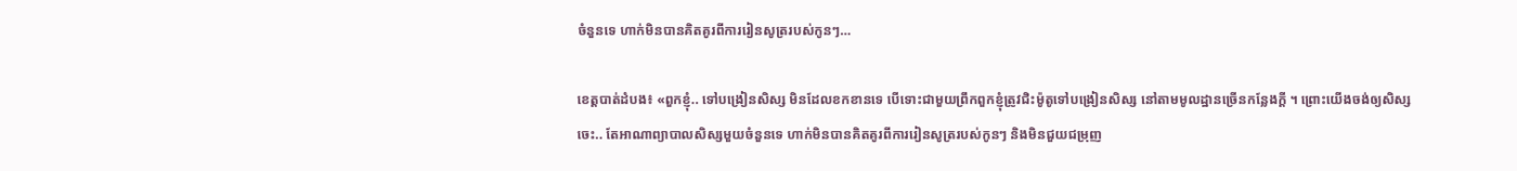ចំនួនទេ ហាក់មិនបានគិតគូរពីការរៀនសូត្ររបស់កូនៗ…

ខេត្តបាត់ដំបង៖ «ពួកខ្ញុំ.. ទៅបង្រៀនសិស្ស មិនដែលខកខានទេ បើទោះជាមួយព្រឹកពួកខ្ញុំត្រូវជិះម៉ូតូទៅបង្រៀនសិស្ស នៅតាមមូលដ្ឋានច្រើនកន្លែងក្ដី ។ ព្រោះយើងចង់ឲ្យសិស្សចេះ.. តែអាណាព្យាបាលសិស្សមួយចំនួនទេ ហាក់មិនបានគិតគូរពីការរៀនសូត្ររបស់កូនៗ និងមិនជួយជម្រុញ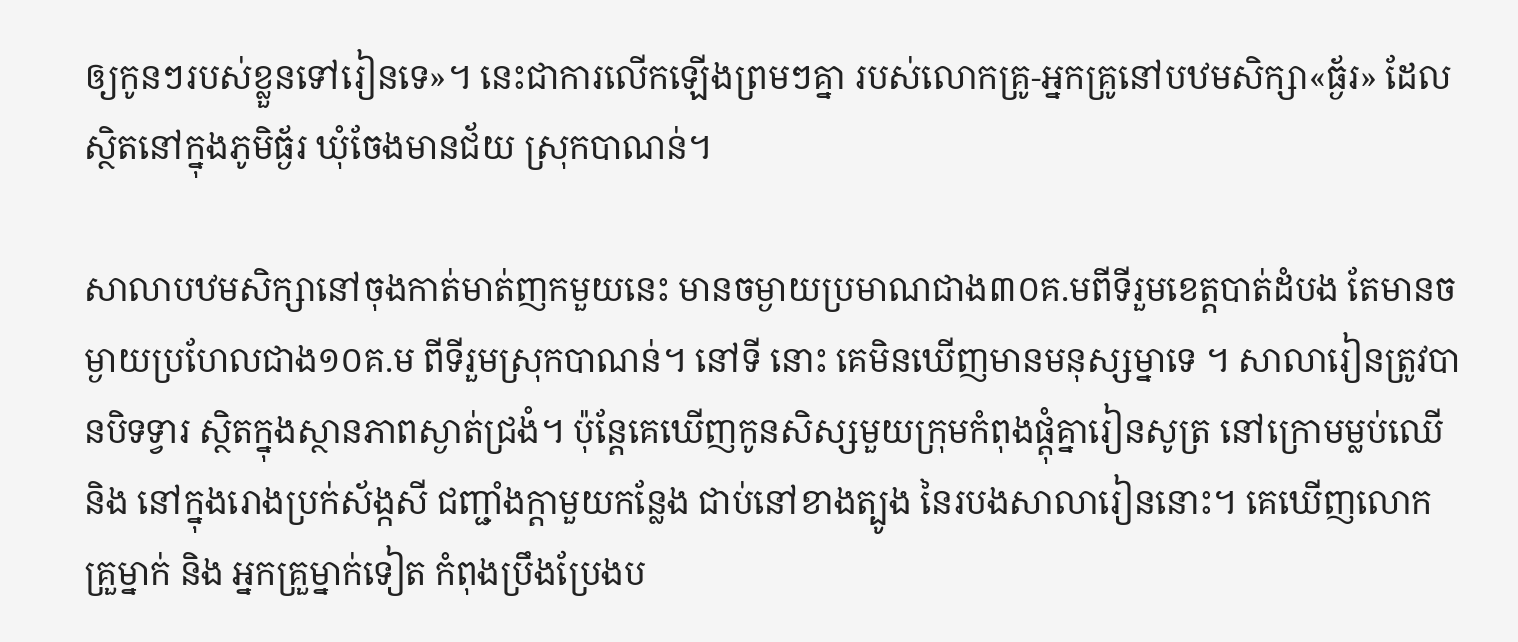ឲ្យកូនៗរបស់ខ្លួនទៅរៀនទេ»។ នេះជាការលើកឡើងព្រមៗគ្នា របស់លោកគ្រូ-អ្នកគ្រូនៅបឋមសិក្សា«ធ្ង័រ» ដែលស្ថិតនៅក្នុងភូមិធ្ង័រ ឃុំចែងមានជ័យ ស្រុកបាណន់។

សាលាបឋមសិក្សានៅចុងកាត់មាត់ញកមួយនេះ មានចម្ងាយប្រមាណជាង៣០គ.មពីទីរួមខេត្តបាត់ដំបង តែមានចម្ងាយប្រហែលជាង១០គ.ម ពីទីរួមស្រុកបាណន់។ នៅទី នោះ គេមិនឃើញមានមនុស្សម្នាទេ ។ សាលារៀនត្រូវបានបិទទ្វារ ស្ថិតក្នុងស្ថានភាពស្ងាត់ជ្រងំ។ ប៉ុន្តែគេឃើញកូនសិស្សមួយក្រុមកំពុងផ្ដុំគ្នារៀនសូត្រ នៅក្រោមម្លប់ឈើ និង នៅក្នុងរោងប្រក់ស័ង្កសី ជញ្ជាំងក្ដាមួយកន្លែង ជាប់នៅខាងត្បូង នៃរបងសាលារៀននោះ។ គេឃើញលោកគ្រួម្នាក់ និង អ្នកគ្រួម្នាក់ទៀត កំពុងប្រឹងប្រែងប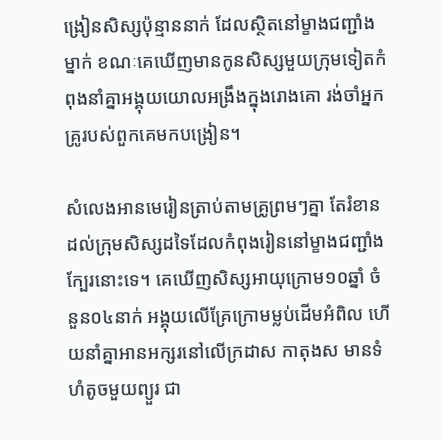ង្រៀនសិស្សប៉ុន្មាននាក់ ដែលស្ថិតនៅម្ខាងជញ្ជាំងម្នាក់ ខណៈគេឃើញមានកូនសិស្សមួយក្រុមទៀតកំពុងនាំគ្នាអង្គុយយោលអង្រឹងក្នុងរោងគោ រង់ចាំអ្នកគ្រូរបស់ពួកគេមកបង្រៀន។

សំលេងអានមេរៀនត្រាប់តាមគ្រូព្រមៗគ្នា តែរំខានដល់ក្រុមសិស្សដទៃដែលកំពុងរៀននៅម្ខាងជញ្ជាំងក្បែរនោះទេ។ គេឃើញសិស្សអាយុក្រោម១០ឆ្នាំ ចំនួន០៤នាក់ អង្គុយលើគ្រែក្រោមម្លប់ដើមអំពិល ហើយនាំគ្នាអានអក្សរនៅលើក្រដាស កាតុងស មានទំហំតូចមួយព្យួរ ជា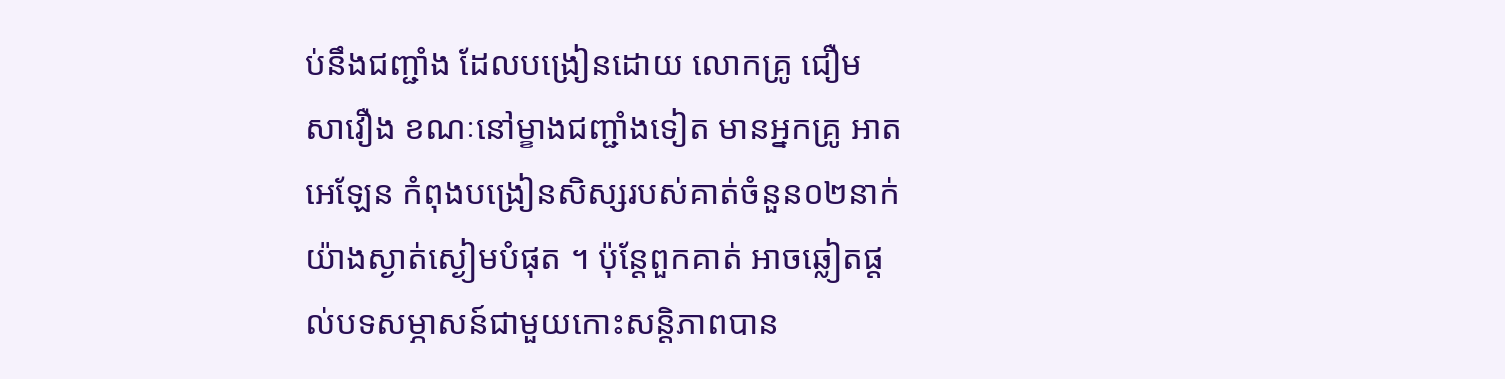ប់នឹងជញ្ជាំង ដែលបង្រៀនដោយ លោកគ្រូ ជឿម សាវឿង ខណៈនៅម្ខាងជញ្ជាំងទៀត មានអ្នកគ្រូ អាត អេឡែន កំពុងបង្រៀនសិស្សរបស់គាត់ចំនួន០២នាក់យ៉ាងស្ងាត់ស្ងៀមបំផុត ។ ប៉ុន្តែពួកគាត់ អាចឆ្លៀតផ្ដល់បទសម្ភាសន៍ជាមួយកោះសន្តិភាពបាន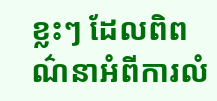ខ្លះៗ ដែលពិពណ៌នាអំពីការលំ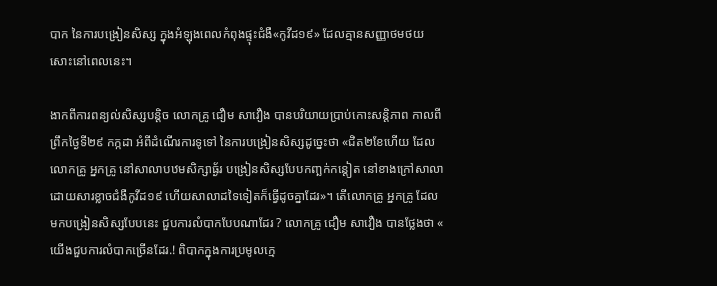បាក នៃការបង្រៀនសិស្ស ក្នុងអំឡុងពេលកំពុងផ្ទុះជំងឺ«កូវីដ១៩» ដែលគ្មានសញ្ញាថមថយសោះនៅពេលនេះ។

ងាកពីការពន្យល់សិស្សបន្តិច លោកគ្រូ ជឿម សាវឿង បានបរិយាយប្រាប់កោះសន្តិភាព កាលពីព្រឹកថ្ងៃទី២៩ កក្កដា អំពីដំណើរការទូទៅ នៃការបង្រៀនសិស្សដូច្នេះថា «ជិត២ខែហើយ ដែលលោកគ្រូ អ្នកគ្រូ នៅសាលាបឋមសិក្សាធ្ង័រ បង្រៀនសិស្សបែបកញ្ឆក់កន្ដៀត នៅខាងក្រៅសាលា ដោយសារខ្លាចជំងឺកូវីដ១៩ ហើយសាលាដទៃទៀតក៏ធ្វើដូចគ្នាដែរ»។ តើលោកគ្រូ អ្នកគ្រូ ដែលមកបង្រៀនសិស្សបែបនេះ ជួបការលំបាកបែបណាដែរ ? លោកគ្រូ ជឿម សាវឿង បានថ្លែងថា « យើងជួបការលំបាកច្រើនដែរ.! ពិបាកក្នុងការប្រមូលក្មេ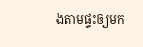ងតាមផ្ទះឲ្យមក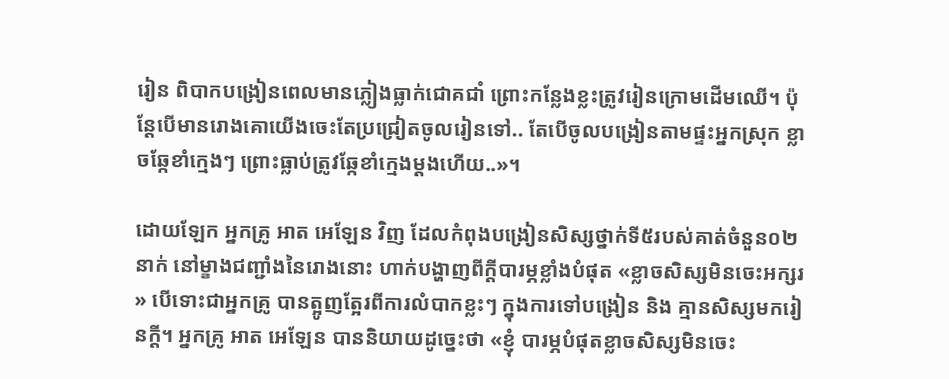រៀន ពិបាកបង្រៀនពេលមានភ្លៀងធ្លាក់ជោគជាំ ព្រោះកន្លែងខ្លះត្រូវរៀនក្រោមដើមឈើ។ ប៉ុន្តែបើមានរោងគោយើងចេះតែប្រជ្រៀតចូលរៀនទៅ.. តែបើចូលបង្រៀនតាមផ្ទះអ្នកស្រុក ខ្លាចឆ្កែខាំក្មេងៗ ព្រោះធ្លាប់ត្រូវឆ្កែខាំក្មេងម្ដងហើយ..»។

ដោយឡែក អ្នកគ្រូ អាត អេឡែន វិញ ដែលកំពុងបង្រៀនសិស្សថ្នាក់ទី៥របស់គាត់ចំនួន០២នាក់ នៅម្ខាងជញ្ជាំងនៃរោងនោះ ហាក់បង្ហាញពីក្ដីបារម្ភខ្លាំងបំផុត «ខ្លាចសិស្សមិនចេះអក្សរ» បើទោះជាអ្នកគ្រូ បានត្អូញត្អែរពីការលំបាកខ្លះៗ ក្នុងការទៅបង្រៀន និង គ្មានសិស្សមករៀនក្ដី។ អ្នកគ្រូ អាត អេឡែន បាននិយាយដូច្នេះថា «ខ្ញុំ បារម្ភបំផុតខ្លាចសិស្សមិនចេះ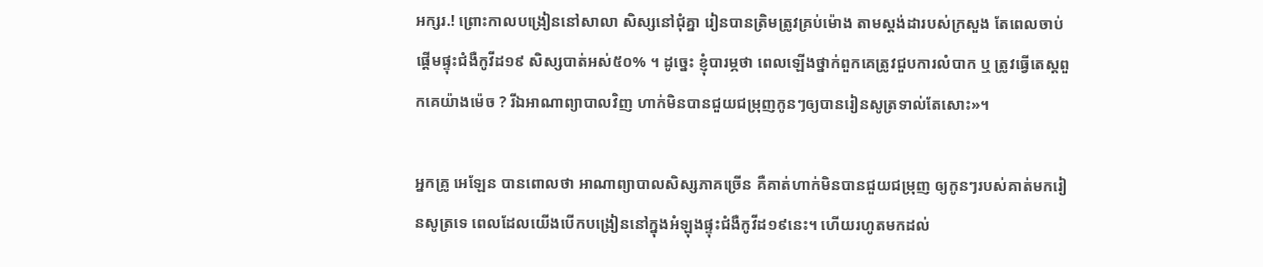អក្សរ.! ព្រោះកាលបង្រៀននៅសាលា សិស្សនៅជុំគ្នា រៀនបានត្រិមត្រូវគ្រប់ម៉ោង តាមស្ដង់ដារបស់ក្រសួង តែពេលចាប់ផ្ដើមផ្ទុះជំងឺកូវីដ១៩ សិស្សបាត់អស់៥០% ។ ដូច្នេះ ខ្ញុំបារម្ភថា ពេលឡើងថ្នាក់ពួកគេត្រូវជួបការលំបាក ឬ ត្រូវធ្វើតេស្ដពួកគេយ៉ាងម៉េច ? រីឯអាណាព្យាបាលវិញ ហាក់មិនបានជួយជម្រុញកូនៗឲ្យបានរៀនសូត្រទាល់តែសោះ»។

អ្នកគ្រូ អេឡែន បានពោលថា អាណាព្យាបាលសិស្សភាគច្រើន គឺគាត់ហាក់មិនបានជួយជម្រុញ ឲ្យកូនៗរបស់គាត់មករៀនសូត្រទេ ពេលដែលយើងបើកបង្រៀននៅក្នុងអំឡុងផ្ទុះជំងឺកូវីដ១៩នេះ។ ហើយរហូតមកដល់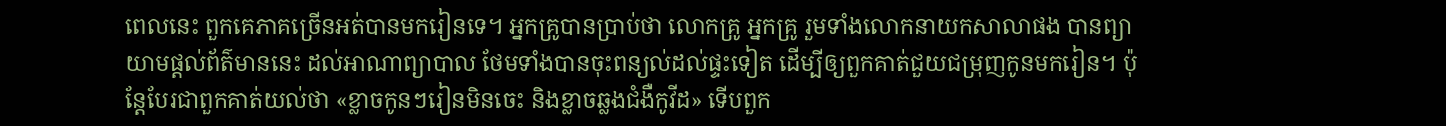ពេលនេះ ពួកគេភាគច្រើនអត់បានមករៀនទេ។ អ្នកគ្រូបានប្រាប់ថា លោកគ្រូ អ្នកគ្រូ រួមទាំងលោកនាយកសាលាផង បានព្យាយាមផ្ដល់ព័ត៌មាននេះ ដល់អាណាព្យាបាល ថែមទាំងបានចុះពន្យល់ដល់ផ្ទះទៀត ដើម្បីឲ្យពួកគាត់ជួយជម្រុញកូនមករៀន។ ប៉ុន្តែបែរជាពួកគាត់យល់ថា «ខ្លាចកូនៗរៀនមិនចេះ និងខ្លាចឆ្លងជំងឺកូវីដ» ទើបពួក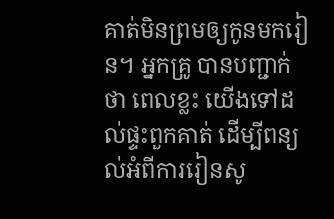គាត់មិនព្រមឲ្យកូនមករៀន។ អ្នកគ្រូ បានបញ្ជាក់ថា ពេលខ្លះ យើងទៅដល់ផ្ទះពួកគាត់ ដើម្បីពន្យល់អំពីការរៀនសូ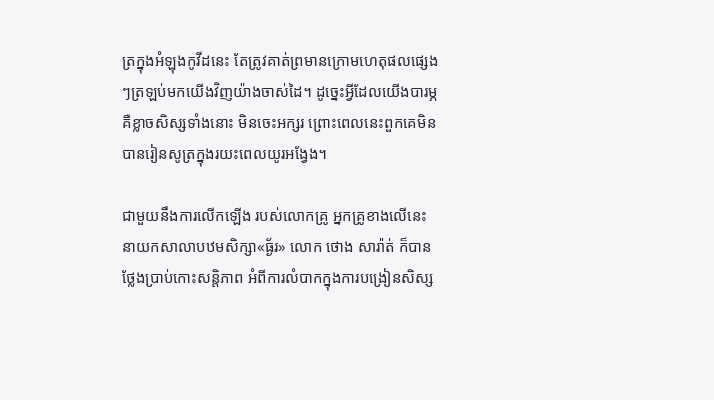ត្រក្នុងអំឡុងកូវីដនេះ តែត្រូវគាត់ព្រមានក្រោមហេតុផលផ្សេងៗត្រឡប់មកយើងវិញយ៉ាងចាស់ដៃ។ ដូច្នេះអ្វីដែលយើងបារម្ភគឺខ្លាចសិស្សទាំងនោះ មិនចេះអក្សរ ព្រោះពេលនេះពួកគេមិនបានរៀនសូត្រក្នុងរយះពេលយូរអង្វែង។

ជាមួយនឹងការលើកឡើង របស់លោកគ្រូ អ្នកគ្រូខាងលើនេះ នាយកសាលាបឋមសិក្សា«ធ្ង័រ» លោក ថោង សារ៉ាត់ ក៏បានថ្លែងប្រាប់កោះសន្តិភាព អំពីការលំបាកក្នុងការបង្រៀនសិស្ស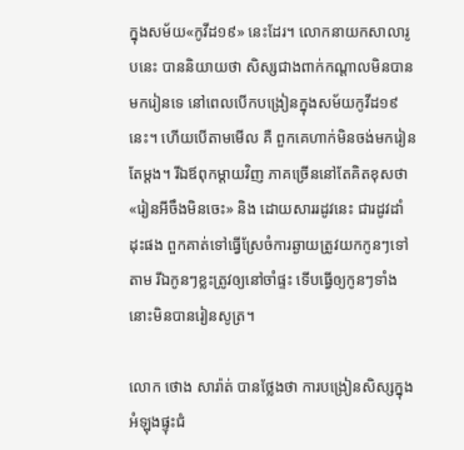ក្នុងសម័យ«កូវីដ១៩» នេះដែរ។ លោកនាយកសាលារូបនេះ បាននិយាយថា សិស្សជាងពាក់កណ្ដាលមិនបានមករៀនទេ នៅពេលបើកបង្រៀនក្នុងសម័យកូវីដ១៩នេះ។ ហើយបើតាមមើល គឺ ពួកគេហាក់មិនចង់មករៀនតែម្ដង។ រីឯឪពុកម្ដាយវិញ ភាគច្រើននៅតែគិតខុសថា «រៀនអីចឹងមិនចេះ» និង ដោយសាររដូវនេះ ជារដូវដាំដុះផង ពួកគាត់ទៅធ្វើស្រែចំការឆ្ងាយត្រូវយកកូនៗទៅតាម រីឯកូនៗខ្លះត្រូវឲ្យនៅចាំផ្ទះ ទើបធ្វើឲ្យកូនៗទាំងនោះមិនបានរៀនសូត្រ។

លោក ថោង សារ៉ាត់ បានថ្លែងថា ការបង្រៀនសិស្សក្នុងអំឡុងផ្ទុះជំ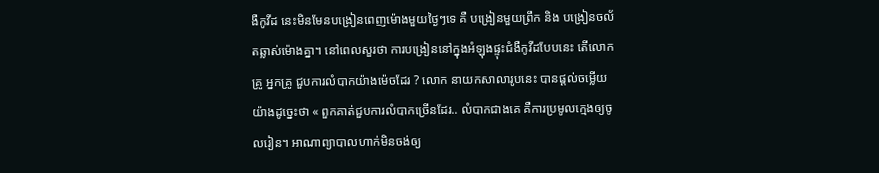ងឺកូវីដ នេះមិនមែនបង្រៀនពេញម៉ោងមួយថ្ងៃៗទេ គឺ បង្រៀនមួយព្រឹក និង បង្រៀនចល័តឆ្លាស់ម៉ោងគ្នា។ នៅពេលសួរថា ការបង្រៀននៅក្នុងអំឡុងផ្ទុះជំងឺកូវីដបែបនេះ តើលោកគ្រូ អ្នកគ្រូ ជួបការលំបាកយ៉ាងម៉េចដែរ ? លោក នាយកសាលារូបនេះ បានផ្ដល់ចម្លើយយ៉ាងដូច្នេះថា « ពួកគាត់ជួបការលំបាកច្រើនដែរ.. លំបាកជាងគេ គឺការប្រមូលក្មេងឲ្យចូលរៀន។ អាណាព្យាបាលហាក់មិនចង់ឲ្យ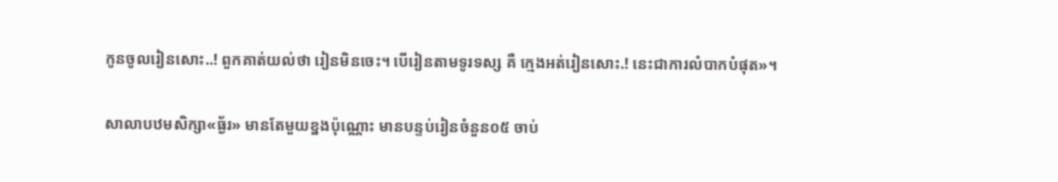កូនចូលរៀនសោះ..! ពួកគាត់យល់ថា រៀនមិនចេះ។ បើរៀនតាមទូរទស្ស គឺ ក្មេងអត់រៀនសោះ.! នេះជាការលំបាកបំផុត»។

សាលាបឋមសិក្សា«ធ្ង័រ» មានតែមួយខ្នងប៉ុណ្ណោះ មានបន្ទប់រៀនចំនួន០៥ ចាប់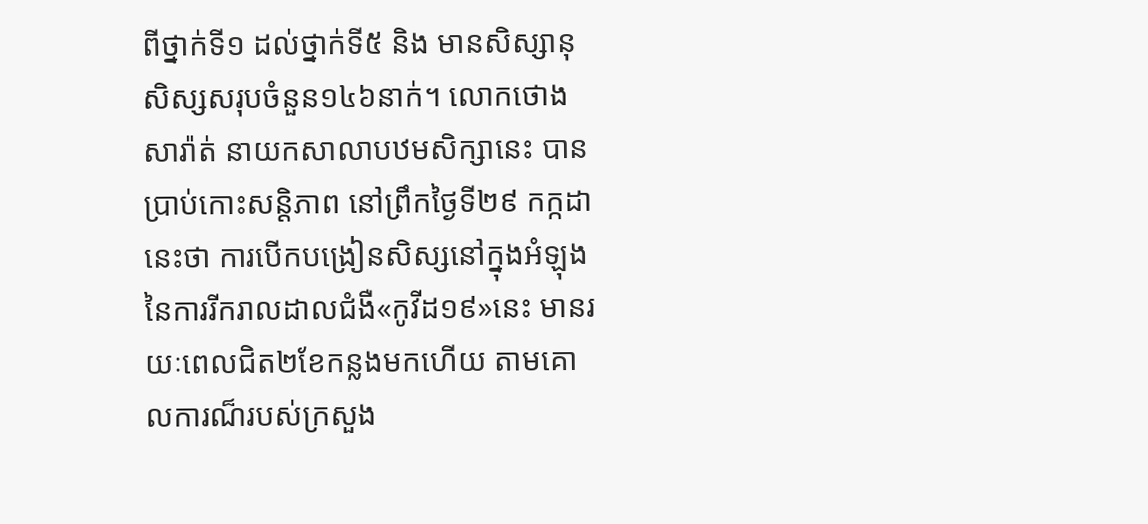ពីថ្នាក់ទី១ ដល់ថ្នាក់ទី៥ និង មានសិស្សានុសិស្សសរុបចំនួន១៤៦នាក់។ លោកថោង សារ៉ាត់ នាយកសាលាបឋមសិក្សានេះ បានប្រាប់កោះសន្តិភាព នៅព្រឹកថ្ងៃទី២៩ កក្កដា នេះថា ការបើកបង្រៀនសិស្សនៅក្នុងអំឡុង នៃការរីករាលដាលជំងឺ«កូវីដ១៩»នេះ មានរយៈពេលជិត២ខែកន្លងមកហើយ តាមគោលការណ៏របស់ក្រសួង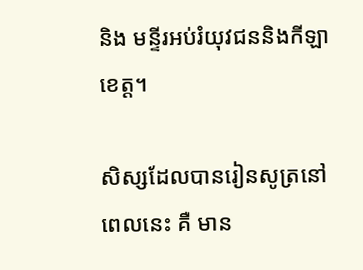និង មន្ទីរអប់រំយុវជននិងកីឡា ខេត្ត។

សិស្សដែលបានរៀនសូត្រនៅពេលនេះ គឺ មាន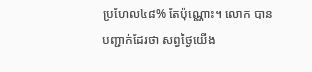ប្រហែល៤៨% តែប៉ុណ្ណោះ។ លោក បានបញ្ជាក់ដែរថា សព្វថ្ងៃយើង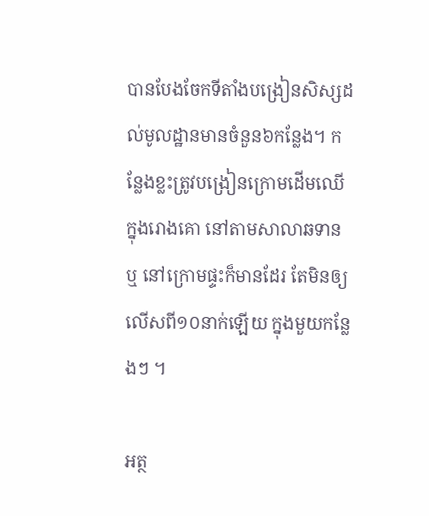បានបែងចែកទីតាំងបង្រៀនសិស្សដល់មូលដ្ឋានមានចំនួន៦កន្លែង។ កន្លែងខ្លះត្រូវបង្រៀនក្រោមដើមឈើ ក្នុងរោងគោ នៅតាមសាលាឆទាន ឬ នៅក្រោមផ្ទះក៏មានដែរ តែមិនឲ្យលើសពី១០នាក់ឡើយ ក្នុងមួយកន្លែងៗ ។

អត្ថ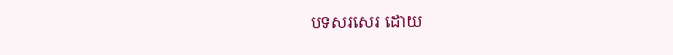បទសរសេរ ដោយ